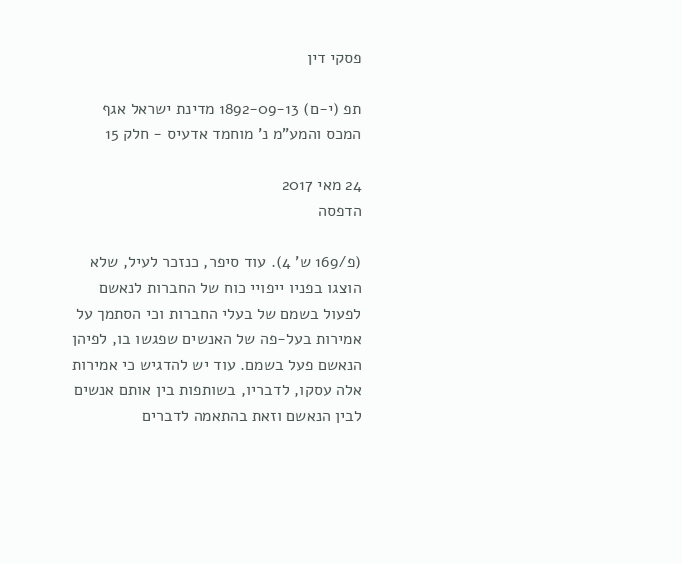פסקי דין

תפ (י-ם) 1892-09-13 מדינת ישראל אגף המכס והמע"מ נ' מוחמד אדעיס - חלק 15

24 מאי 2017
הדפסה

(פ/169 ש' 4). עוד סיפר, כנזכר לעיל, שלא הוצגו בפניו ייפויי כוח של החברות לנאשם לפעול בשמם של בעלי החברות וכי הסתמך על אמירות בעל-פה של האנשים שפגשו בו, לפיהן הנאשם פעל בשמם. עוד יש להדגיש כי אמירות אלה עסקו, לדבריו, בשותפות בין אותם אנשים לבין הנאשם וזאת בהתאמה לדברים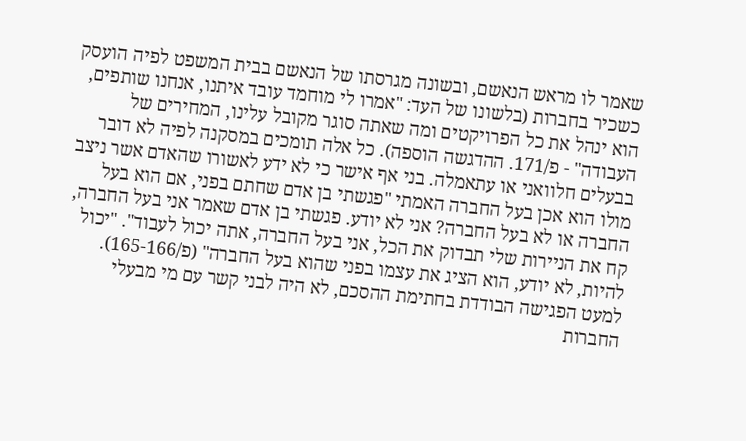שאמר לו מראש הנאשם, ובשונה מגרסתו של הנאשם בבית המשפט לפיה הועסק כשכיר בחברות (בלשונו של העד: "אמרו לי מוחמד עובד איתנו, אנחנו שותפים, הוא ינהל את כל הפרויקטים ומה שאתה סוגר מקובל עלינו, המחירים של העבודה" - פ/171. ההדגשה הוספה). כל אלה תומכים במסקנה לפיה לא דובר בבעלים חלוואני או עתאמלה. בני אף אישר כי לא ידע לאשורו שהאדם אשר ניצב מולו הוא אכן בעל החברה האמתי "פגשתי בן אדם שחתם בפני, אם הוא בעל החברה או לא בעל החברה? אני לא יודע. פגשתי בן אדם שאמר אני בעל החברה, קח את הניירות שלי תבדוק את הכל, אני בעל החברה, אתה יכול לעבוד". "יכול להיות, לא יודע, הוא הציג את עצמו בפני שהוא בעל החברה" (פ/165-166). למעט הפגישה הבודדת בחתימת ההסכם, לא היה לבני קשר עם מי מבעלי החברות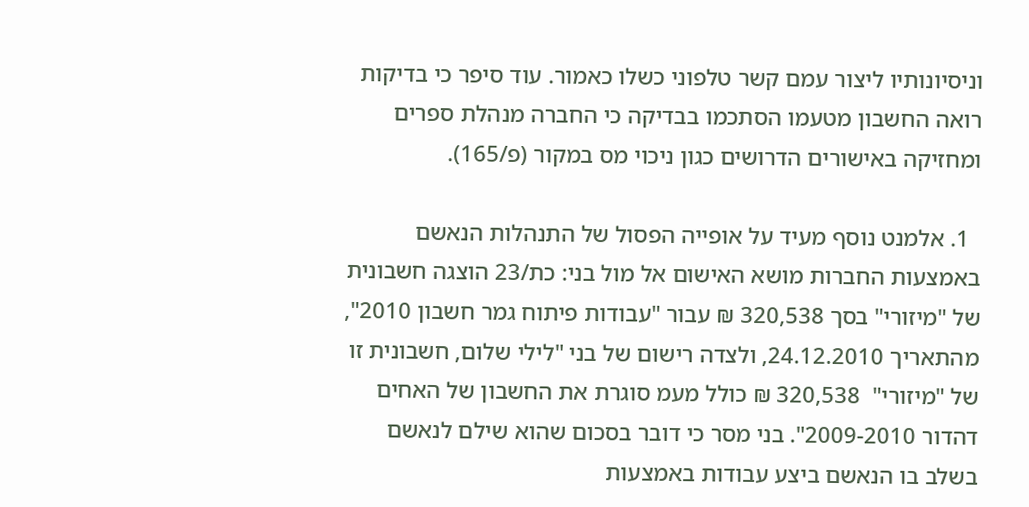וניסיונותיו ליצור עמם קשר טלפוני כשלו כאמור. עוד סיפר כי בדיקות רואה החשבון מטעמו הסתכמו בבדיקה כי החברה מנהלת ספרים ומחזיקה באישורים הדרושים כגון ניכוי מס במקור (פ/165).

  1. אלמנט נוסף מעיד על אופייה הפסול של התנהלות הנאשם באמצעות החברות מושא האישום אל מול בני: כת/23 הוצגה חשבונית של "מיזורי" בסך 320,538 ₪ עבור "עבודות פיתוח גמר חשבון 2010", מהתאריך 24.12.2010, ולצדה רישום של בני "לילי שלום, חשבונית זו של "מיזורי"  320,538 ₪ כולל מעמ סוגרת את החשבון של האחים דהדור 2009-2010". בני מסר כי דובר בסכום שהוא שילם לנאשם בשלב בו הנאשם ביצע עבודות באמצעות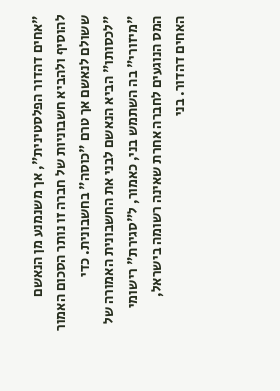"אחים דהדור הפלסטינית", אך משנמנע מן הנאשם להוסיף ולהביא חשבוניות של חברה זו נותר הסכום האמור ששולם לנאשם אך טרם "כוסה" בחשבונית. כדי "לכסותו" הביא הנאשם לבני את החשבונית האמורה של "מיזורי" בה השתמש בני, כאמור, ל"סגירת" רישומי המס הנוגעים לחברה אחרת שאינה רשומה בישראל, האחים דהדור. בני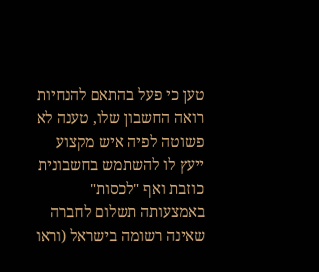טען כי פעל בהתאם להנחיות רואה החשבון שלו, טענה לא פשוטה לפיה איש מקצוע ייעץ לו להשתמש בחשבונית כוזבת ואף "לכסות" באמצעותה תשלום לחברה שאינה רשומה בישראל (וראו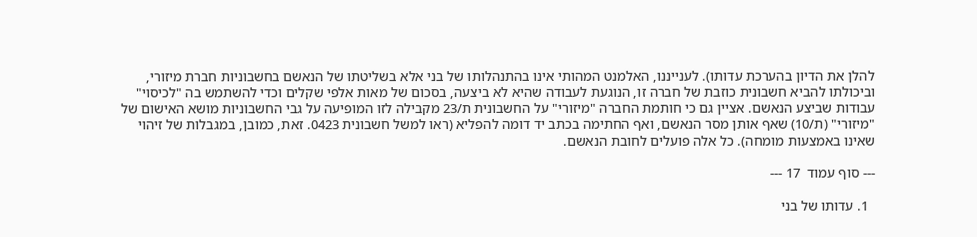להלן את הדיון בהערכת עדותו). לענייננו, האלמנט המהותי אינו בהתנהלותו של בני אלא בשליטתו של הנאשם בחשבוניות חברת מיזורי, וביכולתו להביא חשבונית כוזבת של חברה זו, הנוגעת לעבודה שהיא לא ביצעה, בסכום של מאות אלפי שקלים וכדי להשתמש בה "לכיסוי" עבודות שביצע הנאשם. אציין גם כי חותמת החברה "מיזורי" על החשבונית ת/23 מקבילה לזו המופיעה על גבי החשבוניות מושא האישום של "מיזורי" (ת/10) שאף אותן מסר הנאשם, ואף החתימה בכתב יד דומה להפליא (ראו למשל חשבונית 0423. זאת, כמובן, במגבלות של זיהוי שאינו באמצעות מומחה). כל אלה פועלים לחובת הנאשם.

--- סוף עמוד  17 ---

  1. עדותו של בני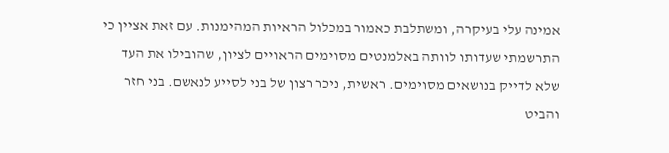אמינה עלי בעיקרה, ומשתלבת כאמור במכלול הראיות המהימנות. עם זאת אציין כי התרשמתי שעדותו לוותה באלמנטים מסוימים הראויים לציון, שהובילו את העד שלא לדייק בנושאים מסוימים. ראשית, ניכר רצון של בני לסייע לנאשם. בני חזר והביט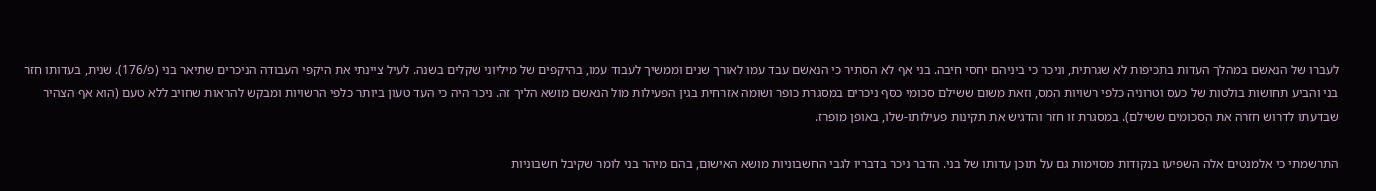לעברו של הנאשם במהלך העדות בתכיפות לא שגרתית, וניכר כי ביניהם יחסי חיבה. בני אף לא הסתיר כי הנאשם עבד עמו לאורך שנים וממשיך לעבוד עמו, בהיקפים של מיליוני שקלים בשנה. לעיל ציינתי את היקפי העבודה הניכרים שתיאר בני (פ/176). שנית, בעדותו חזר בני והביע תחושות בולטות של כעס וטרוניה כלפי רשויות המס, וזאת משום ששילם סכומי כסף ניכרים במסגרת כופר ושומה אזרחית בגין הפעילות מול הנאשם מושא הליך זה. ניכר היה כי העד טעון ביותר כלפי הרשויות ומבקש להראות שחויב ללא טעם (הוא אף הצהיר שבדעתו לדרוש חזרה את הסכומים ששילם). במסגרת זו חזר והדגיש את תקינות פעילותו-שלו, באופן מופרז.

התרשמתי כי אלמנטים אלה השפיעו בנקודות מסוימות גם על תוכן עדותו של בני. הדבר ניכר בדבריו לגבי החשבוניות מושא האישום, בהם מיהר בני לומר שקיבל חשבוניות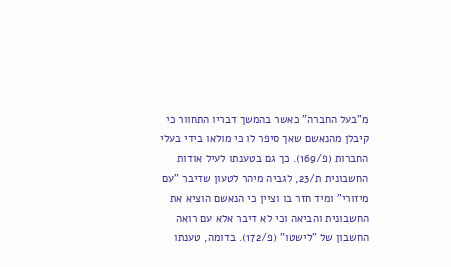מ"בעל החברה" כאשר בהמשך דבריו התחוור כי קיבלן מהנאשם שאך סיפר לו כי מולאו בידי בעלי החברות (פ/169). כך גם בטענתו לעיל אודות החשבונית ת/23, לגביה מיהר לטעון שדיבר "עם מיזורי" ומיד חזר בו וציין כי הנאשם הוציא את החשבונית והביאה וכי לא דיבר אלא עם רואה החשבון של "לישטו" (פ/172). בדומה, טענתו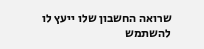שרואה החשבון שלו ייעץ לו להשתמש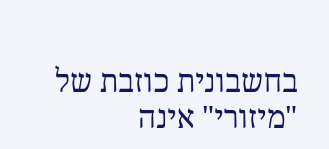בחשבונית כוזבת של "מיזורי" אינה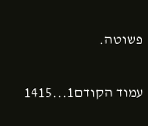פשוטה.

עמוד הקודם1...1415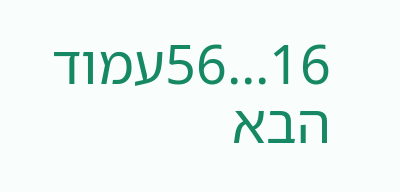16...56עמוד הבא